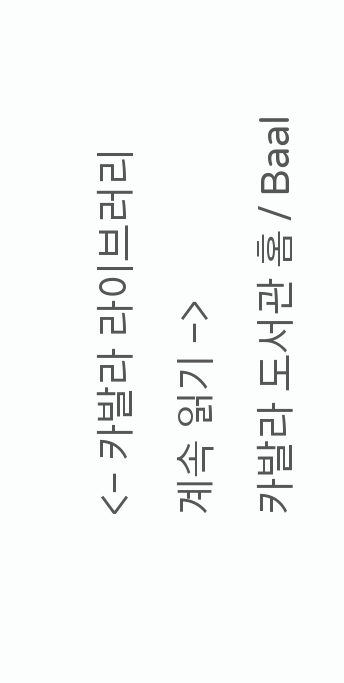<- 카발라 라이브러리
계속 읽기 ->
카발라 도서관 홈 / Baal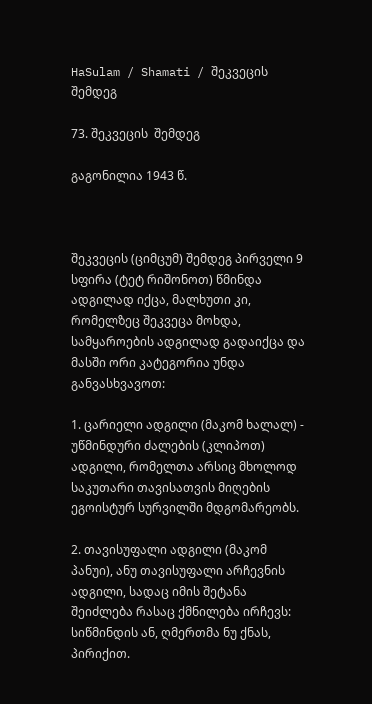HaSulam / Shamati / შეკვეცის შემდეგ

73. შეკვეცის  შემდეგ

გაგონილია 1943 წ.



შეკვეცის (ციმცუმ) შემდეგ პირველი 9 სფირა (ტეტ რიშონოთ) წმინდა ადგილად იქცა, მალხუთი კი, რომელზეც შეკვეცა მოხდა, სამყაროების ადგილად გადაიქცა და მასში ორი კატეგორია უნდა განვასხვავოთ:

1. ცარიელი ადგილი (მაკომ ხალალ) - უწმინდური ძალების (კლიპოთ) ადგილი, რომელთა არსიც მხოლოდ საკუთარი თავისათვის მიღების ეგოისტურ სურვილში მდგომარეობს.

2. თავისუფალი ადგილი (მაკომ პანუი), ანუ თავისუფალი არჩევნის ადგილი, სადაც იმის შეტანა შეიძლება რასაც ქმნილება ირჩევს: სიწმინდის ან, ღმერთმა ნუ ქნას, პირიქით.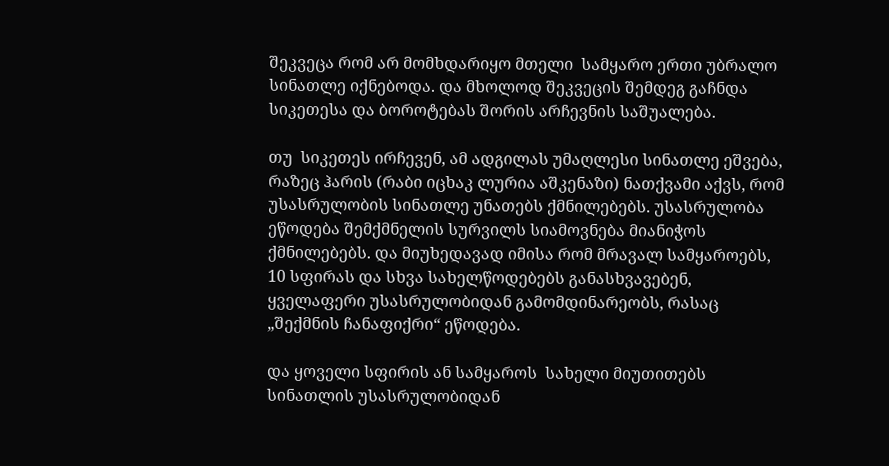შეკვეცა რომ არ მომხდარიყო მთელი  სამყარო ერთი უბრალო სინათლე იქნებოდა. და მხოლოდ შეკვეცის შემდეგ გაჩნდა სიკეთესა და ბოროტებას შორის არჩევნის საშუალება.

თუ  სიკეთეს ირჩევენ, ამ ადგილას უმაღლესი სინათლე ეშვება, რაზეც ჰარის (რაბი იცხაკ ლურია აშკენაზი) ნათქვამი აქვს, რომ უსასრულობის სინათლე უნათებს ქმნილებებს. უსასრულობა ეწოდება შემქმნელის სურვილს სიამოვნება მიანიჭოს ქმნილებებს. და მიუხედავად იმისა რომ მრავალ სამყაროებს, 10 სფირას და სხვა სახელწოდებებს განასხვავებენ, ყველაფერი უსასრულობიდან გამომდინარეობს, რასაც „შექმნის ჩანაფიქრი“ ეწოდება.

და ყოველი სფირის ან სამყაროს  სახელი მიუთითებს სინათლის უსასრულობიდან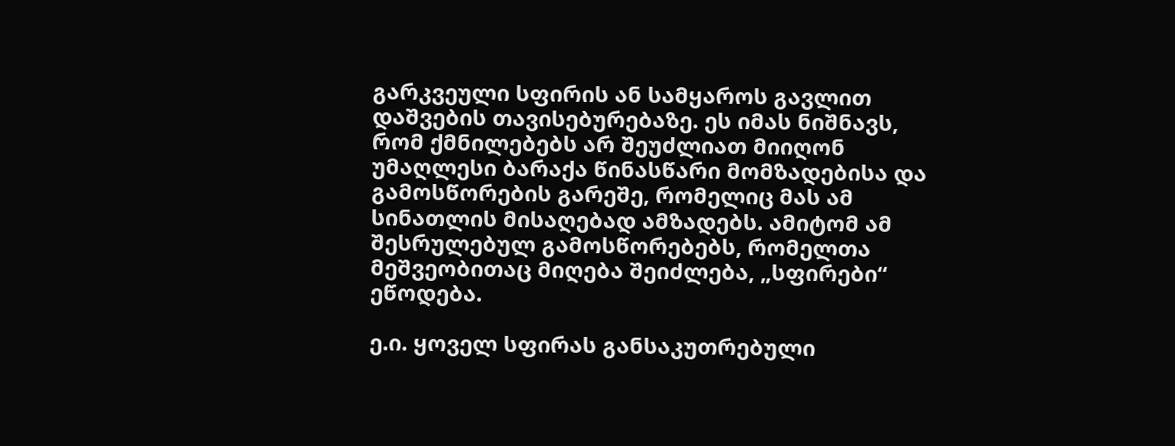გარკვეული სფირის ან სამყაროს გავლით დაშვების თავისებურებაზე. ეს იმას ნიშნავს, რომ ქმნილებებს არ შეუძლიათ მიიღონ უმაღლესი ბარაქა წინასწარი მომზადებისა და გამოსწორების გარეშე, რომელიც მას ამ სინათლის მისაღებად ამზადებს. ამიტომ ამ შესრულებულ გამოსწორებებს, რომელთა მეშვეობითაც მიღება შეიძლება, „სფირები“ ეწოდება.

ე.ი. ყოველ სფირას განსაკუთრებული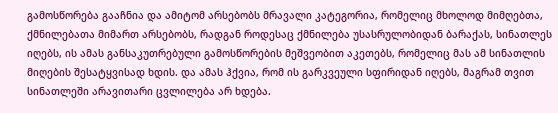გამოსწორება გააჩნია და ამიტომ არსებობს მრავალი კატეგორია, რომელიც მხოლოდ მიმღებთა, ქმნილებათა მიმართ არსებობს, რადგან როდესაც ქმნილება უსასრულობიდან ბარაქას, სინათლეს იღებს, ის ამას განსაკუთრებული გამოსწორების მეშვეობით აკეთებს, რომელიც მას ამ სინათლის მიღების შესატყვისად ხდის. და ამას ჰქვია, რომ ის გარკვეული სფირიდან იღებს, მაგრამ თვით სინათლეში არავითარი ცვლილება არ ხდება.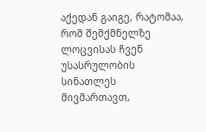აქედან გაიგე, რატომაა, რომ შემქმნელზე ლოცვისას ჩვენ უსასრულობის სინათლეს მივმართავთ,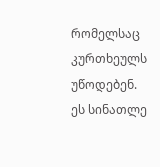რომელსაც კურთხეულს უწოდებენ. ეს სინათლე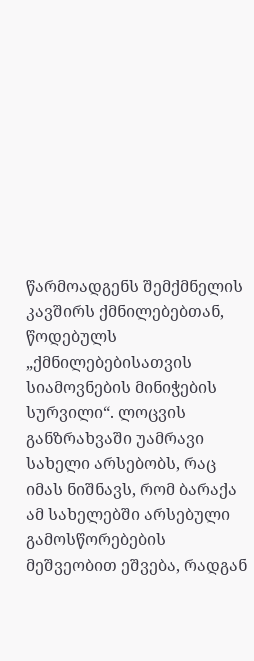წარმოადგენს შემქმნელის კავშირს ქმნილებებთან, წოდებულს „ქმნილებებისათვის სიამოვნების მინიჭების სურვილი“. ლოცვის განზრახვაში უამრავი სახელი არსებობს, რაც იმას ნიშნავს, რომ ბარაქა ამ სახელებში არსებული გამოსწორებების მეშვეობით ეშვება, რადგან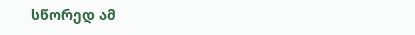სწორედ ამ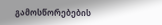გამოსწორებების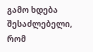გამო ხდება შესაძლებელი, რომ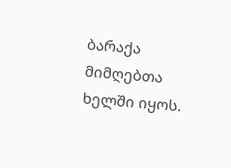ბარაქა მიმღებთა ხელში იყოს.